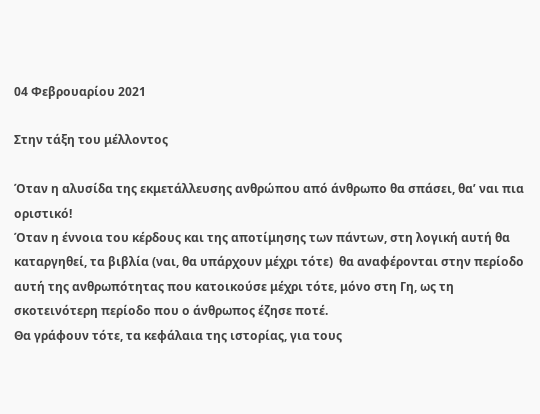04 Φεβρουαρίου 2021

Στην τάξη του μέλλοντος

Όταν η αλυσίδα της εκμετάλλευσης ανθρώπου από άνθρωπο θα σπάσει, θα’ ναι πια οριστικό!
Όταν η έννοια του κέρδους και της αποτίμησης των πάντων, στη λογική αυτή θα καταργηθεί, τα βιβλία (ναι, θα υπάρχουν μέχρι τότε)  θα αναφέρονται στην περίοδο αυτή της ανθρωπότητας που κατοικούσε μέχρι τότε, μόνο στη Γη, ως τη σκοτεινότερη περίοδο που ο άνθρωπος έζησε ποτέ.
Θα γράφουν τότε, τα κεφάλαια της ιστορίας, για τους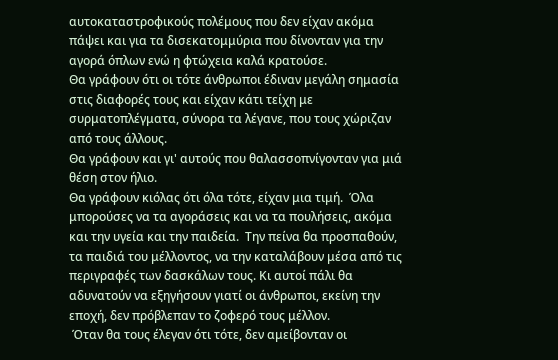αυτοκαταστροφικούς πολέμους που δεν είχαν ακόμα πάψει και για τα δισεκατομμύρια που δίνονταν για την αγορά όπλων ενώ η φτώχεια καλά κρατούσε.
Θα γράφουν ότι οι τότε άνθρωποι έδιναν μεγάλη σημασία στις διαφορές τους και είχαν κάτι τείχη με συρματοπλέγματα, σύνορα τα λέγανε, που τους χώριζαν από τους άλλους.
Θα γράφουν και γι' αυτούς που θαλασσοπνίγονταν για μιά θέση στον ήλιο.
Θα γράφουν κιόλας ότι όλα τότε, είχαν μια τιμή.  Όλα μπορούσες να τα αγοράσεις και να τα πουλήσεις, ακόμα και την υγεία και την παιδεία.  Την πείνα θα προσπαθούν, τα παιδιά του μέλλοντος, να την καταλάβουν μέσα από τις περιγραφές των δασκάλων τους. Κι αυτοί πάλι θα αδυνατούν να εξηγήσουν γιατί οι άνθρωποι, εκείνη την εποχή, δεν πρόβλεπαν το ζοφερό τους μέλλον.
 Όταν θα τους έλεγαν ότι τότε, δεν αμείβονταν οι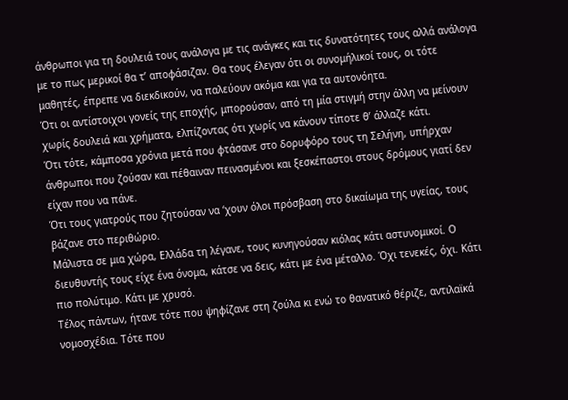άνθρωποι για τη δουλειά τους ανάλογα με τις ανάγκες και τις δυνατότητες τους αλλά ανάλογα με το πως μερικοί θα τ’ αποφάσιζαν. Θα τους έλεγαν ότι οι συνομήλικοί τους, οι τότε μαθητές, έπρεπε να διεκδικούν, να παλεύουν ακόμα και για τα αυτονόητα.
Ότι οι αντίστοιχοι γονείς της εποχής, μπορούσαν, από τη μία στιγμή στην άλλη να μείνουν χωρίς δουλειά και χρήματα, ελπίζοντας ότι χωρίς να κάνουν τίποτε θ’ άλλαζε κάτι.
Ότι τότε, κάμποσα χρόνια μετά που φτάσανε στο δορυφόρο τους τη Σελήνη, υπήρχαν άνθρωποι που ζούσαν και πέθαιναν πεινασμένοι και ξεσκέπαστοι στους δρόμους γιατί δεν είχαν που να πάνε.
Ότι τους γιατρούς που ζητούσαν να ‘χουν όλοι πρόσβαση στο δικαίωμα της υγείας, τους βάζανε στο περιθώριο.
Μάλιστα σε μια χώρα, Ελλάδα τη λέγανε, τους κυνηγούσαν κιόλας κάτι αστυνομικοί. Ο διευθυντής τους είχε ένα όνομα, κάτσε να δεις, κάτι με ένα μέταλλο. Όχι τενεκές, όχι. Κάτι πιο πολύτιμο. Κάτι με χρυσό.
Τέλος πάντων, ήτανε τότε που ψηφίζανε στη ζούλα κι ενώ το θανατικό θέριζε, αντιλαϊκά νομοσχέδια. Τότε που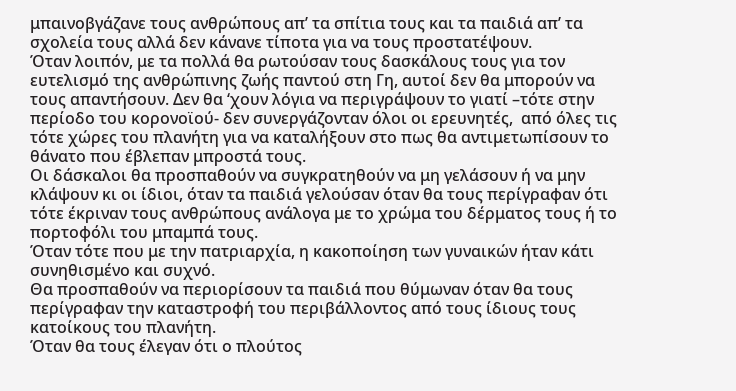μπαινοβγάζανε τους ανθρώπους απ’ τα σπίτια τους και τα παιδιά απ’ τα σχολεία τους αλλά δεν κάνανε τίποτα για να τους προστατέψουν.
Όταν λοιπόν, με τα πολλά θα ρωτούσαν τους δασκάλους τους για τον ευτελισμό της ανθρώπινης ζωής παντού στη Γη, αυτοί δεν θα μπορούν να τους απαντήσουν. Δεν θα ‘χουν λόγια να περιγράψουν το γιατί –τότε στην περίοδο του κορονοϊού- δεν συνεργάζονταν όλοι οι ερευνητές,  από όλες τις τότε χώρες του πλανήτη για να καταλήξουν στο πως θα αντιμετωπίσουν το θάνατο που έβλεπαν μπροστά τους.
Οι δάσκαλοι θα προσπαθούν να συγκρατηθούν να μη γελάσουν ή να μην κλάψουν κι οι ίδιοι, όταν τα παιδιά γελούσαν όταν θα τους περίγραφαν ότι τότε έκριναν τους ανθρώπους ανάλογα με το χρώμα του δέρματος τους ή το πορτοφόλι του μπαμπά τους.
Όταν τότε που με την πατριαρχία, η κακοποίηση των γυναικών ήταν κάτι συνηθισμένο και συχνό.
Θα προσπαθούν να περιορίσουν τα παιδιά που θύμωναν όταν θα τους περίγραφαν την καταστροφή του περιβάλλοντος από τους ίδιους τους κατοίκους του πλανήτη.
Όταν θα τους έλεγαν ότι ο πλούτος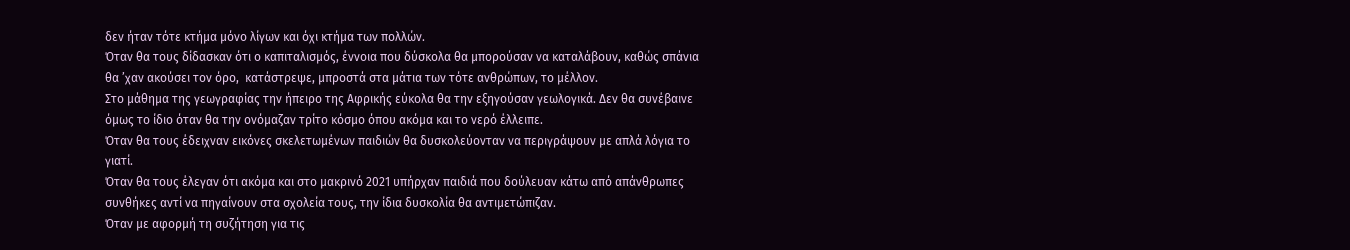δεν ήταν τότε κτήμα μόνο λίγων και όχι κτήμα των πολλών.
Όταν θα τους δίδασκαν ότι ο καπιταλισμός, έννοια που δύσκολα θα μπορούσαν να καταλάβουν, καθώς σπάνια θα ’χαν ακούσει τον όρο,  κατάστρεψε, μπροστά στα μάτια των τότε ανθρώπων, το μέλλον.
Στο μάθημα της γεωγραφίας την ήπειρο της Αφρικής εύκολα θα την εξηγούσαν γεωλογικά. Δεν θα συνέβαινε όμως το ίδιο όταν θα την ονόμαζαν τρίτο κόσμο όπου ακόμα και το νερό έλλειπε.
Όταν θα τους έδειχναν εικόνες σκελετωμένων παιδιών θα δυσκολεύονταν να περιγράψουν με απλά λόγια το γιατί.
Όταν θα τους έλεγαν ότι ακόμα και στο μακρινό 2021 υπήρχαν παιδιά που δούλευαν κάτω από απάνθρωπες συνθήκες αντί να πηγαίνουν στα σχολεία τους, την ίδια δυσκολία θα αντιμετώπιζαν.
Όταν με αφορμή τη συζήτηση για τις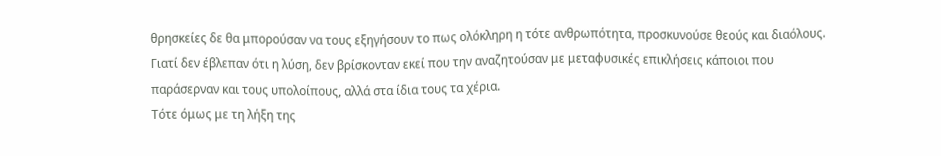θρησκείες δε θα μπορούσαν να τους εξηγήσουν το πως ολόκληρη η τότε ανθρωπότητα, προσκυνούσε θεούς και διαόλους. Γιατί δεν έβλεπαν ότι η λύση, δεν βρίσκονταν εκεί που την αναζητούσαν με μεταφυσικές επικλήσεις κάποιοι που παράσερναν και τους υπολοίπους, αλλά στα ίδια τους τα χέρια.
Τότε όμως με τη λήξη της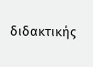διδακτικής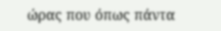ώρας που όπως πάντα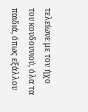τελείωνε με τον ήχο του κουδουνιού, όλα τα παιδιά, όπως εξάλλου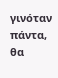γινόταν πάντα, θα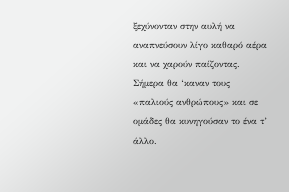ξεχύνονταν στην αυλή να αναπνεύσουν λίγο καθαρό αέρα και να χαρούν παίζοντας.
Σήμερα θα ‘καναν τους «παλιούς ανθρώπους» και σε ομάδες θα κυνηγούσαν το ένα τ’ άλλο.